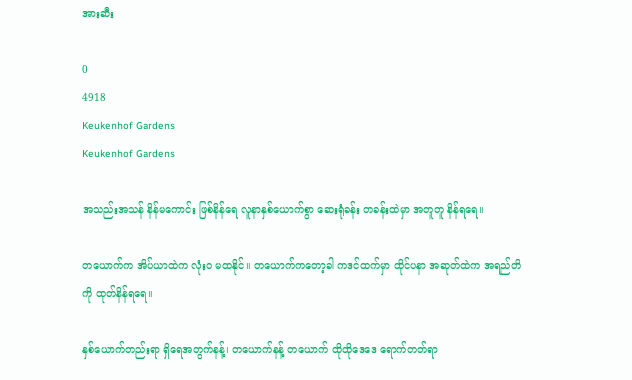အားဆီး

0
4918
Keukenhof Gardens
Keukenhof Gardens

အသည်းအသန် နိန်မကောင်း ဖြစ်နိန်ရေ လူနာနှစ်ယောက်စွာ ဆေးရုံခန်း တခန်းထဲမှာ အတူတူ နိန်ရရေ။

တယောက်က အိပ်ယာထဲက လုံးဝ မထနိုင်။ တယောက်ကတော့ခါ ကဒင်ထက်မှာ ထိုင်ပနာ အဆုတ်ထဲက အရည်တိကို ထုတ်နိန်ရရေ။

နှစ်ယောက်တည်းရာ ရှိရေအတွက်နန့်၊ တယောက်နန့် တယောက် ထိုထိုဒေဒေ ရောက်တတ်ရာ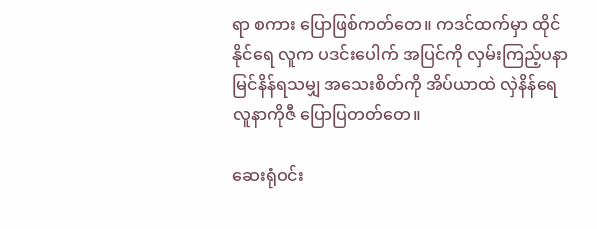ရာ စကား ပြောဖြစ်ကတ်တေ။ ကဒင်ထက်မှာ ထိုင်နိုင်ရေ လူက ပဒင်းပေါက် အပြင်ကို လှမ်းကြည့်ပနာ မြင်နိန်ရသမျှ အသေးစိတ်ကို အိပ်ယာထဲ လှဲနိန်ရေ လူနာကိုဇီ ပြောပြတတ်တေ။

ဆေးရုံဝင်း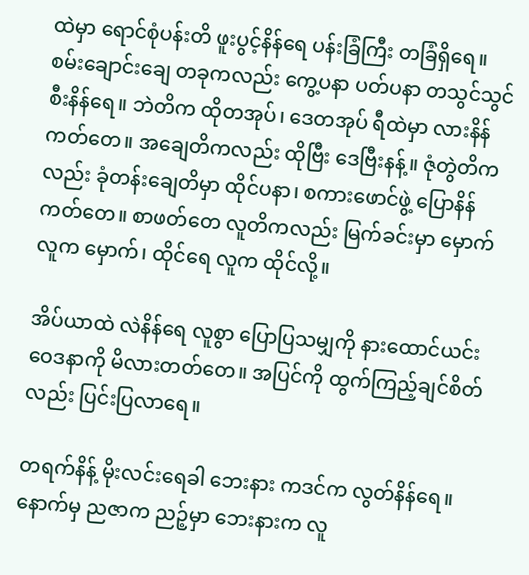ထဲမှာ ရောင်စုံပန်းတိ ဖူးပွင့်နိန်ရေ ပန်းခြံကြီး တခြံရှိရေ။ စမ်းချောင်းချေ တခုကလည်း ကွေ့ပနာ ပတ်ပနာ တသွင်သွင် စီးနိန်ရေ။ ဘဲတိက ထိုတအုပ်၊ ဒေတအုပ် ရီထဲမှာ လားနိန်ကတ်တေ။ အချေတိကလည်း ထိုဗြီး ဒေဗြီးနန့်။ ဇုံတွဲတိကလည်း ခုံတန်းချေတိမှာ ထိုင်ပနာ၊ စကားဖောင်ဖွဲ့ ပြောနိန်ကတ်တေ။ စာဖတ်တေ လူတိကလည်း မြက်ခင်းမှာ မှောက်လူက မှောက်၊ ထိုင်ရေ လူက ထိုင်လို့။

အိပ်ယာထဲ လဲနိန်ရေ လူစွာ ပြောပြသမျှကို နားထောင်ယင်း ဝေဒနာကို မိလားတတ်တေ။ အပြင်ကို ထွက်ကြည့်ချင်စိတ်လည်း ပြင်းပြလာရေ။

တရက်နိန့် မိုးလင်းရေခါ ဘေးနား ကဒင်က လွတ်နိန်ရေ။ နောက်မှ ညဇာက ညဉ့်မှာ ဘေးနားက လူ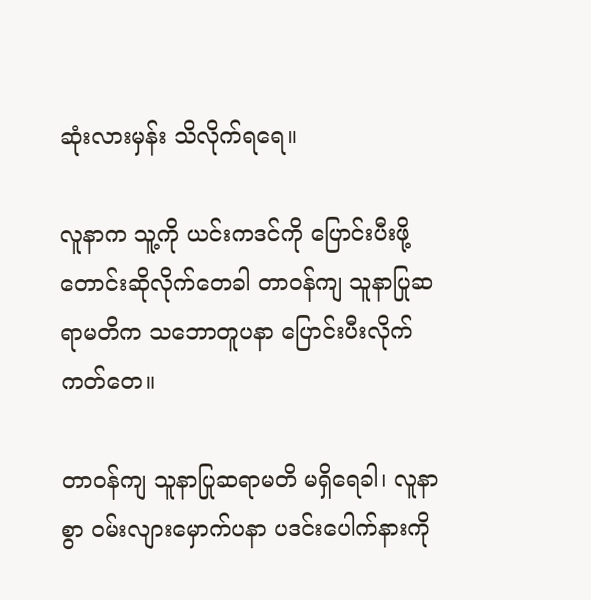ဆုံးလားမှန်း သိလိုက်ရရေ။

လူနာက သူ့ကို ယင်းကဒင်ကို ပြောင်းပီးဖို့ တောင်းဆိုလိုက်တေခါ တာဝန်ကျ သူနာပြုဆရာမတိက သဘောတူပနာ ပြောင်းပီးလိုက်ကတ်တေ။

တာဝန်ကျ သူနာပြုဆရာမတိ မရှိရေခါ၊ လူနာစွာ ဝမ်းလျားမှောက်ပနာ ပဒင်းပေါက်နားကို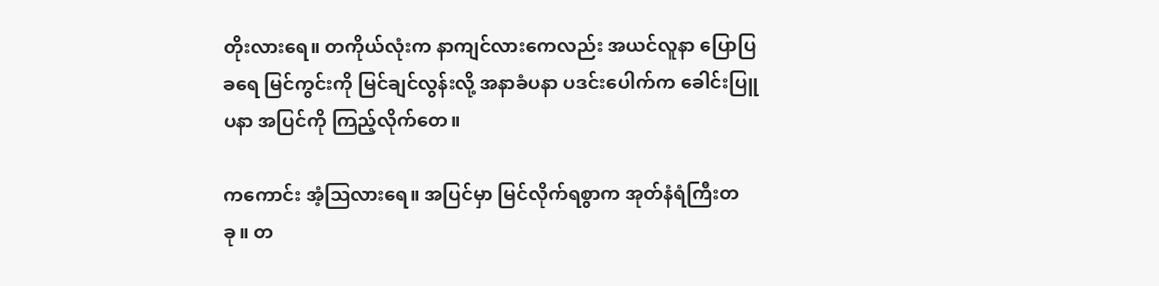တိုးလားရေ။ တကိုယ်လုံးက နာကျင်လားကေလည်း အယင်လူနာ ပြောပြခရေ မြင်ကွင်းကို မြင်ချင်လွန်းလို့ အနာခံပနာ ပဒင်းပေါက်က ခေါင်းပြူပနာ အပြင်ကို ကြည့်လိုက်တေ။

ကကောင်း အံ့သြလားရေ။ အပြင်မှာ မြင်လိုက်ရစွာက အုတ်နံရံကြီးတခု။ တ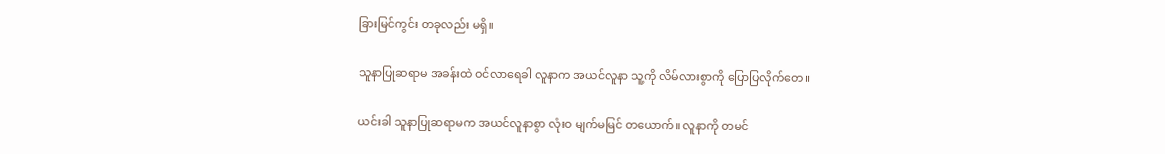ခြားမြင်ကွင်း တခုလည်း မရှိ။

သူနာပြုဆရာမ အခန်းထဲ ဝင်လာရေခါ လူနာက အယင်လူနာ သူ့ကို လိမ်လားစွာကို ပြောပြလိုက်တေ။

ယင်းခါ သူနာပြုဆရာမက အယင်လူနာစွာ လုံးဝ မျက်မမြင် တယောက်။ လူနာကို တမင်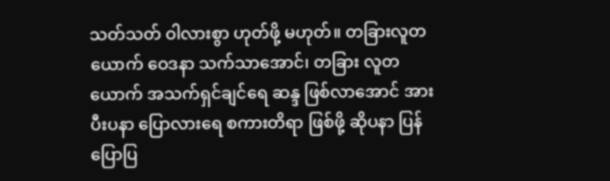သတ်သတ် ဝါလားစွာ ဟုတ်ဖို့ မဟုတ်။ တခြားလူတယောက် ဝေဒနာ သက်သာအောင်၊ တခြား လူတယောက် အသက်ရှင်ချင်ရေ ဆန္ဒ ဖြစ်လာအောင် အားပီးပနာ ပြောလားရေ စကားတိရာ ဖြစ်ဖို့ ဆိုပနာ ပြန်ပြောပြ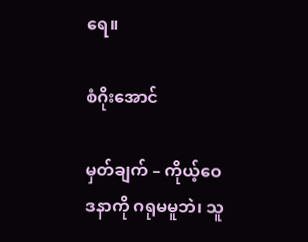ရေ။

စံဂိုးအောင်

မှတ်ချက် – ကိုယ့်ဝေဒနာကို ဂရုမမူဘဲ၊ သူ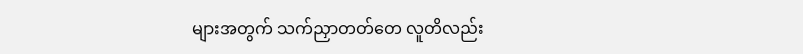များအတွက် သက်ညှာတတ်တေ လူတိလည်း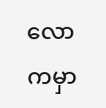လောကမှာ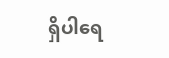ရှိပါရေ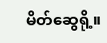မိတ်ဆွေရို့။